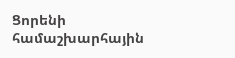Ցորենի համաշխարհային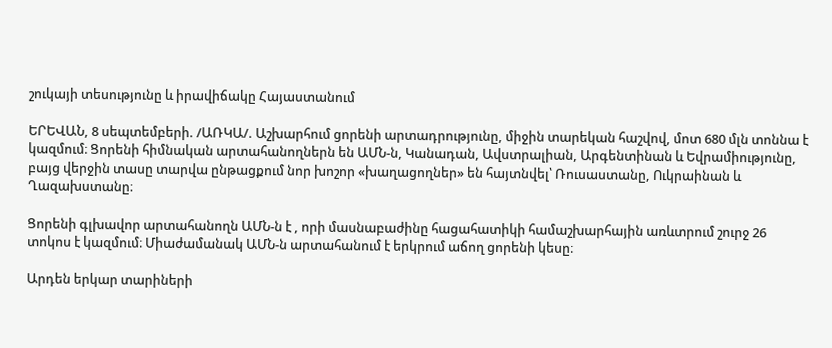շուկայի տեսությունը և իրավիճակը Հայաստանում

ԵՐԵՎԱՆ, 8 սեպտեմբերի. /ԱՌԿԱ/. Աշխարհում ցորենի արտադրությունը, միջին տարեկան հաշվով, մոտ 680 մլն տոննա է կազմում։ Ցորենի հիմնական արտահանողներն են ԱՄՆ-ն, Կանադան, Ավստրալիան, Արգենտինան և Եվրամիությունը, բայց վերջին տասը տարվա ընթացքում նոր խոշոր «խաղացողներ» են հայտնվել՝ Ռուսաստանը, Ուկրաինան և Ղազախստանը։

Ցորենի գլխավոր արտահանողն ԱՄՆ-ն է , որի մասնաբաժինը հացահատիկի համաշխարհային առևտրում շուրջ 26 տոկոս է կազմում։ Միաժամանակ ԱՄՆ-ն արտահանում է երկրում աճող ցորենի կեսը։

Արդեն երկար տարիների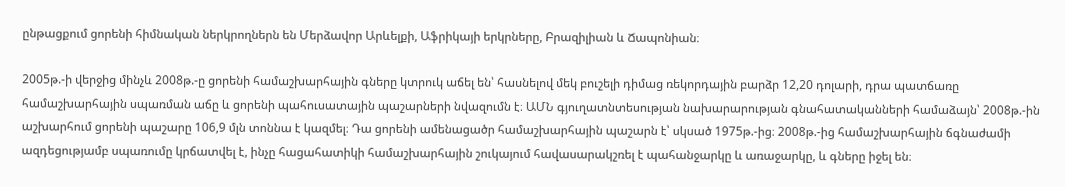ընթացքում ցորենի հիմնական ներկրողներն են Մերձավոր Արևելքի, Աֆրիկայի երկրները, Բրազիլիան և Ճապոնիան։

2005թ.-ի վերջից մինչև 2008թ.-ը ցորենի համաշխարհային գները կտրուկ աճել են՝ հասնելով մեկ բուշելի դիմաց ռեկորդային բարձր 12,20 դոլարի, դրա պատճառը  համաշխարհային սպառման աճը և ցորենի պահուսատային պաշարների նվազումն է։ ԱՄՆ գյուղատնտեսության նախարարության գնահատականների համաձայն՝ 2008թ.-ին աշխարհում ցորենի պաշարը 106,9 մլն տոննա է կազմել։ Դա ցորենի ամենացածր համաշխարհային պաշարն է՝ սկսած 1975թ.-ից։ 2008թ.-ից համաշխարհային ճգնաժամի ազդեցությամբ սպառումը կրճատվել է, ինչը հացահատիկի համաշխարհային շուկայում հավասարակշռել է պահանջարկը և առաջարկը, և գները իջել են։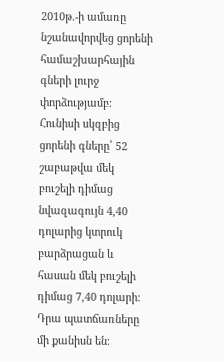2010թ.-ի ամառը նշանավորվեց ցորենի համաշխարհային գների լուրջ փորձությամբ։ Հունիսի սկզբից ցորենի գները՝ 52 շաբաթվա մեկ բուշելի դիմաց նվազագույն 4,40 դոլարից կտրուկ բարձրացան և հասան մեկ բուշելի դիմաց 7,40 դոլարի։ Դրա պատճառները մի քանիսն են։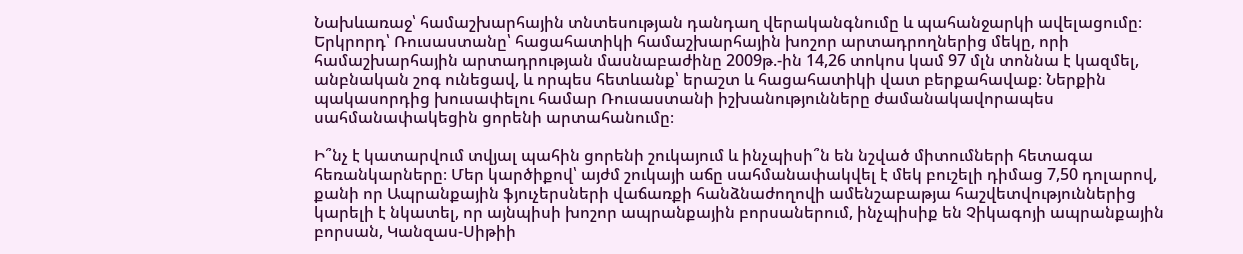Նախևառաջ՝ համաշխարհային տնտեսության դանդաղ վերականգնումը և պահանջարկի ավելացումը։ Երկրորդ՝ Ռուսաստանը՝ հացահատիկի համաշխարհային խոշոր արտադրողներից մեկը, որի համաշխարհային արտադրության մասնաբաժինը 2009թ.-ին 14,26 տոկոս կամ 97 մլն տոննա է կազմել, անբնական շոգ ունեցավ, և որպես հետևանք՝ երաշտ և հացահատիկի վատ բերքահավաք։ Ներքին պակասորդից խուսափելու համար Ռուսաստանի իշխանությունները ժամանակավորապես սահմանափակեցին ցորենի արտահանումը։

Ի՞նչ է կատարվում տվյալ պահին ցորենի շուկայում և ինչպիսի՞ն են նշված միտումների հետագա հեռանկարները։ Մեր կարծիքով՝ այժմ շուկայի աճը սահմանափակվել է մեկ բուշելի դիմաց 7,50 դոլարով, քանի որ Ապրանքային ֆյուչերսների վաճառքի հանձնաժողովի ամենշաբաթյա հաշվետվություններից   կարելի է նկատել, որ այնպիսի խոշոր ապրանքային բորսաներում, ինչպիսիք են Չիկագոյի ապրանքային բորսան, Կանզաս-Սիթիի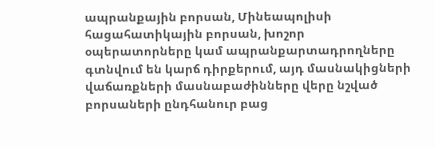ապրանքային բորսան, Մինեապոլիսի հացահատիկային բորսան, խոշոր օպերատորները կամ ապրանքարտադրողները գտնվում են կարճ դիրքերում, այդ մասնակիցների վաճառքների մասնաբաժինները վերը նշված բորսաների ընդհանուր բաց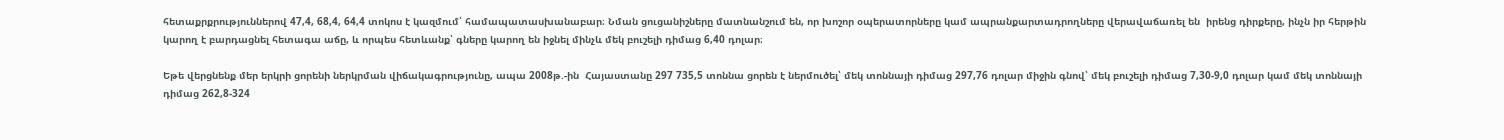հետաքրքրություններով 47,4, 68,4, 64,4 տոկոս է կազմում՝ համապատասխանաբար։ Նման ցուցանիշները մատնանշում են, որ խոշոր օպերատորները կամ ապրանքարտադրողները վերավաճառել են  իրենց դիրքերը, ինչն իր հերթին կարող է բարդացնել հետագա աճը, և որպես հետևանք՝ գները կարող են իջնել մինչև մեկ բուշելի դիմաց 6,40 դոլար։

Եթե վերցնենք մեր երկրի ցորենի ներկրման վիճակագրությունը, ապա 2008թ.-ին  Հայաստանը 297 735,5 տոննա ցորեն է ներմուծել՝ մեկ տոննայի դիմաց 297,76 դոլար միջին գնով՝ մեկ բուշելի դիմաց 7,30-9,0 դոլար կամ մեկ տոննայի դիմաց 262,8-324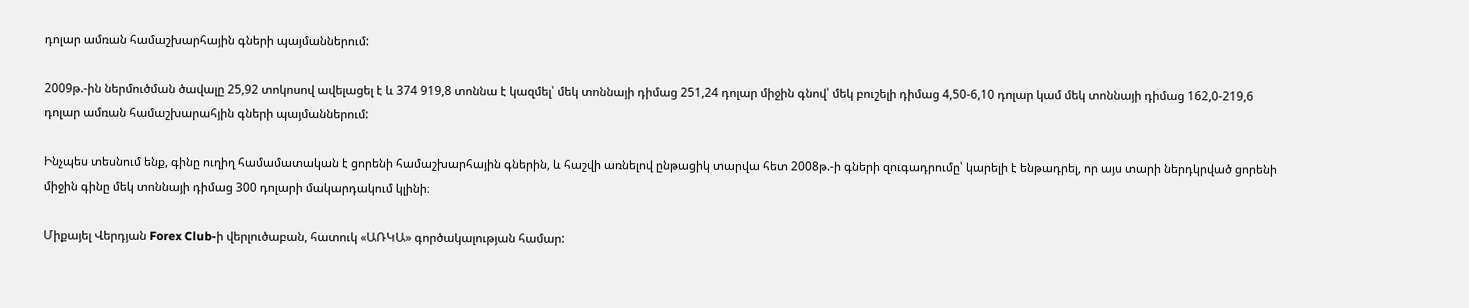դոլար ամռան համաշխարհային գների պայմաններում:

2009թ.-ին ներմուծման ծավալը 25,92 տոկոսով ավելացել է և 374 919,8 տոննա է կազմել՝ մեկ տոննայի դիմաց 251,24 դոլար միջին գնով՝ մեկ բուշելի դիմաց 4,50-6,10 դոլար կամ մեկ տոննայի դիմաց 162,0-219,6 դոլար ամռան համաշխարահյին գների պայմաններում:

Ինչպես տեսնում ենք, գինը ուղիղ համամատական է ցորենի համաշխարհային գներին, և հաշվի առնելով ընթացիկ տարվա հետ 2008թ.-ի գների զուգադրումը՝ կարելի է ենթադրել, որ այս տարի ներդկրված ցորենի միջին գինը մեկ տոննայի դիմաց 300 դոլարի մակարդակում կլինի։

Միքայել Վերդյան Forex Club-ի վերլուծաբան, հատուկ «ԱՌԿԱ» գործակալության համար: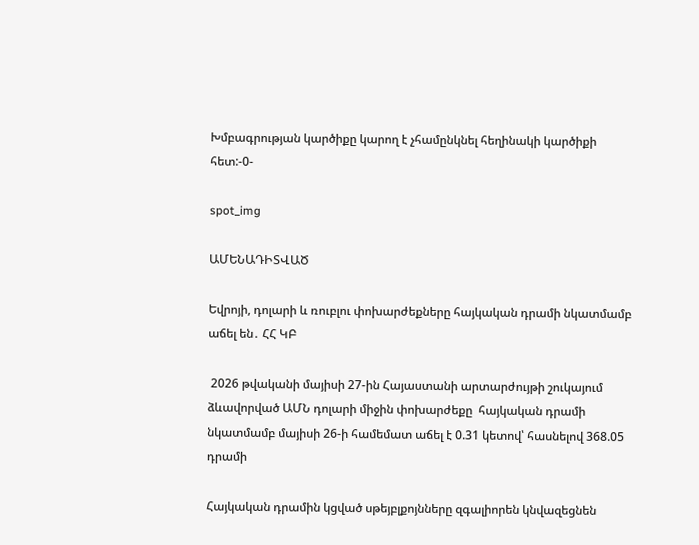Խմբագրության կարծիքը կարող է չհամընկնել հեղինակի կարծիքի հետ:-0-

spot_img

ԱՄԵՆԱԴԻՏՎԱԾ

Եվրոյի, դոլարի և ռուբլու փոխարժեքները հայկական դրամի նկատմամբ աճել են․ ՀՀ ԿԲ

 2026 թվականի մայիսի 27-ին Հայաստանի արտարժույթի շուկայում ձևավորված ԱՄՆ դոլարի միջին փոխարժեքը  հայկական դրամի նկատմամբ մայիսի 26-ի համեմատ աճել է 0.31 կետով՝ հասնելով 368.05 դրամի

Հայկական դրամին կցված սթեյբլքոյնները զգալիորեն կնվազեցնեն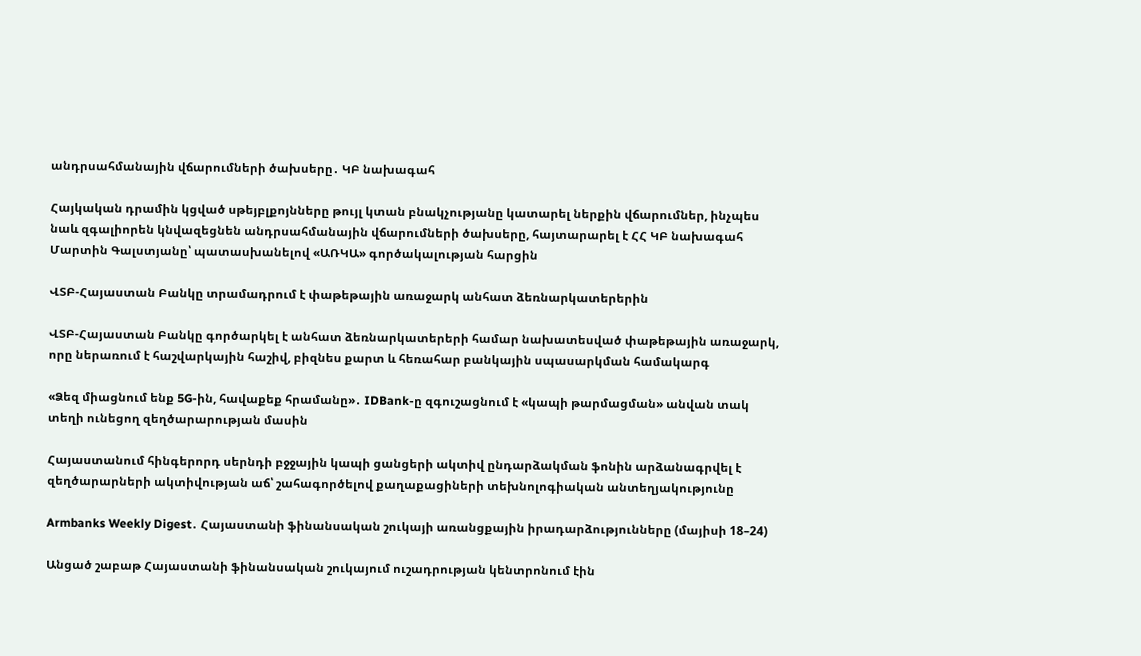անդրսահմանային վճարումների ծախսերը․ ԿԲ նախագահ

Հայկական դրամին կցված սթեյբլքոյնները թույլ կտան բնակչությանը կատարել ներքին վճարումներ, ինչպես նաև զգալիորեն կնվազեցնեն անդրսահմանային վճարումների ծախսերը, հայտարարել է ՀՀ ԿԲ նախագահ Մարտին Գալստյանը՝ պատասխանելով «ԱՌԿԱ» գործակալության հարցին

ՎՏԲ-Հայաստան Բանկը տրամադրում է փաթեթային առաջարկ անհատ ձեռնարկատերերին

ՎՏԲ-Հայաստան Բանկը գործարկել է անհատ ձեռնարկատերերի համար նախատեսված փաթեթային առաջարկ, որը ներառում է հաշվարկային հաշիվ, բիզնես քարտ և հեռահար բանկային սպասարկման համակարգ

«Ձեզ միացնում ենք 5G-ին, հավաքեք հրամանը»․ IDBank-ը զգուշացնում է «կապի թարմացման» անվան տակ տեղի ունեցող զեղծարարության մասին

Հայաստանում հինգերորդ սերնդի բջջային կապի ցանցերի ակտիվ ընդարձակման ֆոնին արձանագրվել է զեղծարարների ակտիվության աճ՝ շահագործելով քաղաքացիների տեխնոլոգիական անտեղյակությունը

Armbanks Weekly Digest․ Հայաստանի ֆինանսական շուկայի առանցքային իրադարձությունները (մայիսի 18–24)

Անցած շաբաթ Հայաստանի ֆինանսական շուկայում ուշադրության կենտրոնում էին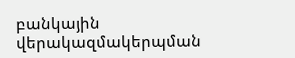բանկային վերակազմակերպման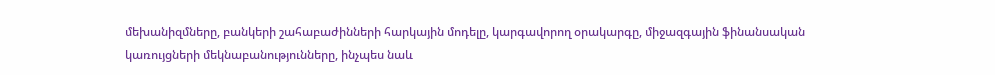մեխանիզմները, բանկերի շահաբաժինների հարկային մոդելը, կարգավորող օրակարգը, միջազգային ֆինանսական կառույցների մեկնաբանությունները, ինչպես նաև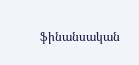ֆինանսական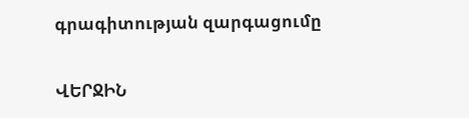գրագիտության զարգացումը

ՎԵՐՋԻՆ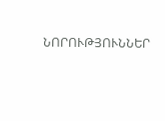ՆՈՐՈՒԹՅՈՒՆՆԵՐ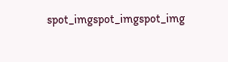spot_imgspot_imgspot_img